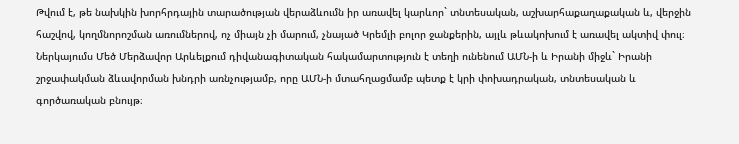Թվում է, թե նախկին խորհրդային տարածության վերաձևումն իր առավել կարևոր` տնտեսական, աշխարհաքաղաքական և, վերջին հաշվով, կողմնորոշման առումներով, ոչ միայն չի մարում, չնայած Կրեմլի բոլոր ջանքերին, այլև թևակոխում է առավել ակտիվ փուլ։
Ներկայումս Մեծ Մերձավոր Արևելքում դիվանագիտական հակամարտություն է տեղի ունենում ԱՄՆ-ի և Իրանի միջև` Իրանի շրջափակման ձևավորման խնդրի առնչությամբ, որը ԱՄՆ-ի մտահղացմամբ պետք է կրի փոխադրական, տնտեսական և գործառական բնույթ։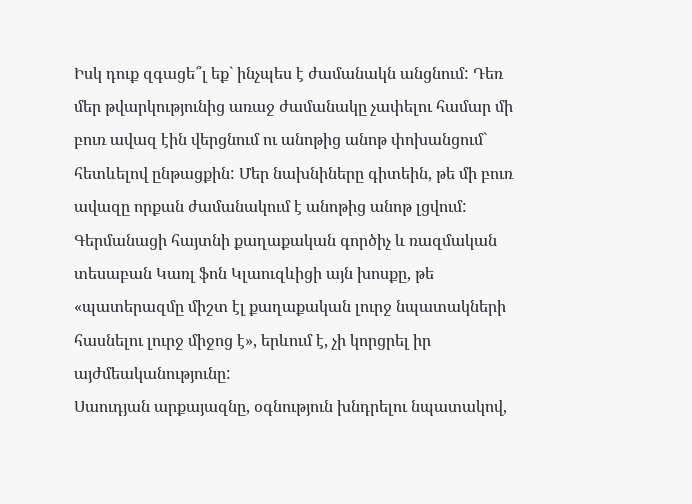Իսկ դուք զգացե՞լ եք` ինչպես է ժամանակն անցնում: Դեռ մեր թվարկությունից առաջ ժամանակը չափելու համար մի բուռ ավազ էին վերցնում ու անոթից անոթ փոխանցում` հետևելով ընթացքին: Մեր նախնիները գիտեին, թե մի բուռ ավազը որքան ժամանակում է անոթից անոթ լցվում:
Գերմանացի հայտնի քաղաքական գործիչ և ռազմական տեսաբան Կառլ ֆոն Կլաուզևիցի այն խոսքը, թե «պատերազմը միշտ էլ քաղաքական լուրջ նպատակների հասնելու լուրջ միջոց է», երևում է, չի կորցրել իր այժմեականությունը:
Սաուդյան արքայազնը, օգնություն խնդրելու նպատակով,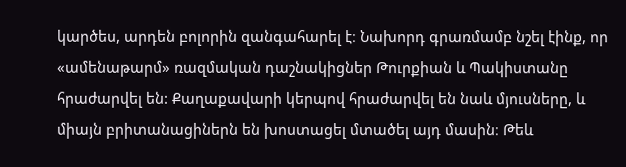կարծես, արդեն բոլորին զանգահարել է։ Նախորդ գրառմամբ նշել էինք, որ «ամենաթարմ» ռազմական դաշնակիցներ Թուրքիան և Պակիստանը հրաժարվել են: Քաղաքավարի կերպով հրաժարվել են նաև մյուսները, և միայն բրիտանացիներն են խոստացել մտածել այդ մասին։ Թեև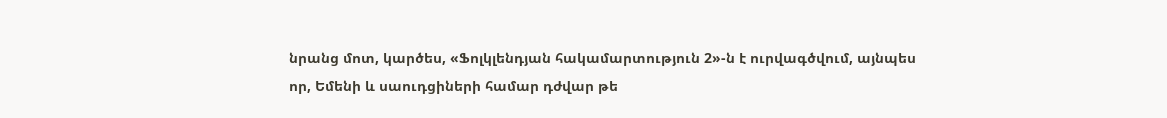նրանց մոտ, կարծես, «Ֆոլկլենդյան հակամարտություն 2»-ն է ուրվագծվում, այնպես որ, Եմենի և սաուդցիների համար դժվար թե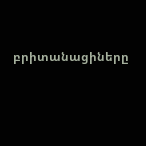բրիտանացիները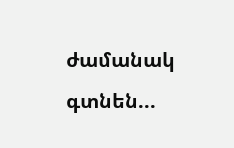ժամանակ գտնեն...